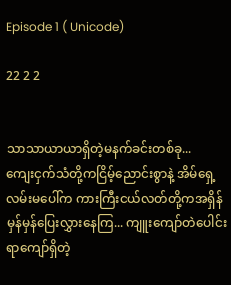Episode 1 ( Unicode)

22 2 2


သာသာယာယာရှိတဲ့မနက်ခင်းတစ်ခု...
ကျေးငှက်သံတို့ကငြိမ့်ညောင်းစွာနဲ့ အိမ်ရှေ့လမ်းမပေါ်က ကားကြီးငယ်လတ်တို့ကအရှိန်မှန်မှန်ပြေးလွှားနေကြ... ကျူးကျော်တဲပေါင်းရာကျော်ရှိတဲ့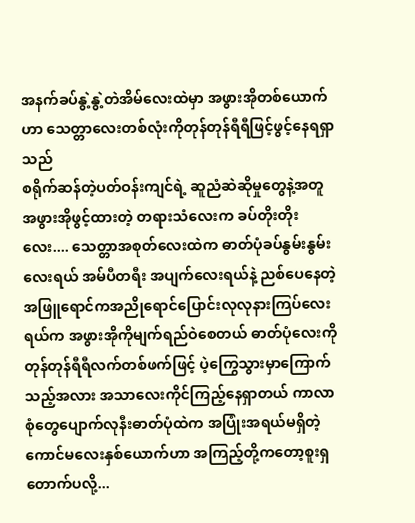အနက်ခပ်နွဲ့နွဲ့တဲအိမ်လေးထဲမှာ အဖွားအိုတစ်ယောက်ဟာ သေတ္တာလေးတစ်လုံးကိုတုန်တုန်ရီရီဖြင့်ဖွင့်နေရရှာသည်
စရိုက်ဆန်တဲ့ပတ်ဝန်းကျင်ရဲ့ ဆူညံဆဲဆိုမှုတွေနဲ့အတူ အဖွားအိုဖွင့်ထားတဲ့ တရားသံလေးက ခပ်တိုးတိုးလေး.... သေတ္တာအစုတ်လေးထဲက ဓာတ်ပုံခပ်နွမ်းနွမ်းလေးရယ် အမ်ပီတရီး အပျက်လေးရယ်နဲ့ ညစ်ပေနေတဲ့အဖြူရောင်ကအညိုရောင်ပြောင်းလုလုနားကြပ်လေးရယ်က အဖွားအိုကိုမျက်ရည်ဝဲစေတယ် ဓာတ်ပုံလေးကိုတုန်တုန်ရီရီလက်တစ်ဖက်ဖြင့် ပဲ့ကြွေသွားမှာကြောက်သည့်အလား အသာလေးကိုင်ကြည့်နေရှာတယ် ကာလာစုံတွေပျောက်လုနီးဓာတ်ပုံထဲက အပြုံးအရယ်မရှိတဲ့ကောင်မလေးနှစ်ယောက်ဟာ အကြည့်တို့ကတော့စူးရှတောက်ပလို့...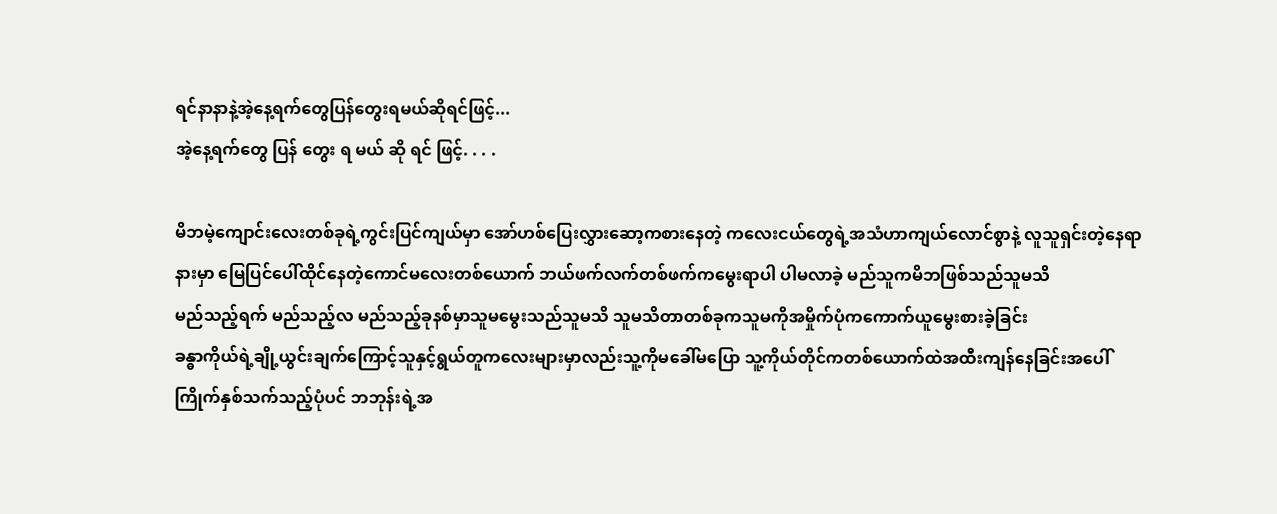ရင်နာနာနဲ့အဲ့နေ့ရက်တွေပြန်တွေးရမယ်ဆိုရင်ဖြင့်...
အဲ့နေ့ရက်တွေ ပြန် တွေး ရ မယ် ဆို ရင် ဖြင့်. . . .

မိဘမဲ့ကျောင်းလေးတစ်ခုရဲ့ကွင်းပြင်ကျယ်မှာ အော်ဟစ်ပြေးလွှားဆော့ကစားနေတဲ့ ကလေးငယ်တွေရဲ့အသံဟာကျယ်လောင်စွာနဲ့ လူသူရှင်းတဲ့နေရာနားမှာ မြေပြင်ပေါ်ထိုင်နေတဲ့ကောင်မလေးတစ်ယောက် ဘယ်ဖက်လက်တစ်ဖက်ကမွေးရာပါ ပါမလာခဲ့ မည်သူကမိဘဖြစ်သည်သူမသိ
မည်သည့်ရက် မည်သည့်လ မည်သည့်ခုနစ်မှာသူမမွေးသည်သူမသိ သူမသိတာတစ်ခုကသူမကိုအမှိုက်ပုံကကောက်ယူမွေးစားခဲ့ခြင်း
ခန္ဓာကိုယ်ရဲ့ချို့ယွင်းချက်ကြောင့်သူနှင့်ရွယ်တူကလေးများမှာလည်းသူ့ကိုမခေါ်မပြော သူ့ကိုယ်တိုင်ကတစ်ယောက်ထဲအထီးကျန်နေခြင်းအပေါ်
ကြိုက်နှစ်သက်သည့်ပုံပင် ဘဘုန်းရဲ့အ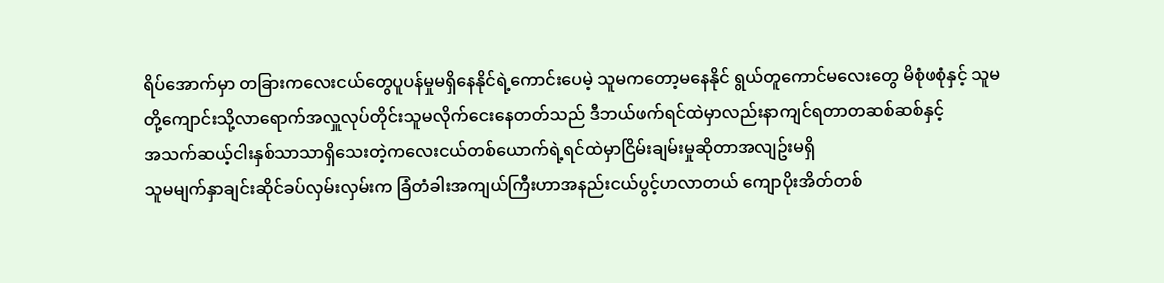ရိပ်အောက်မှာ တခြားကလေးငယ်တွေပူပန်မှုမရှိနေနိုင်ရဲ့ကောင်းပေမဲ့ သူမကတော့မနေနိုင် ရွယ်တူကောင်မလေးတွေ မိစုံဖစုံနှင့် သူမတို့ကျောင်းသို့လာရောက်အလှူလုပ်တိုင်းသူမလိုက်ငေးနေတတ်သည် ဒီဘယ်ဖက်ရင်ထဲမှာလည်းနာကျင်ရတာတဆစ်ဆစ်နှင့်
အသက်ဆယ့်ငါးနှစ်သာသာရှိသေးတဲ့ကလေးငယ်တစ်ယောက်ရဲ့ရင်ထဲမှာငြိမ်းချမ်းမှုဆိုတာအလျဥ်းမရှိ
သူမမျက်နှာချင်းဆိုင်ခပ်လှမ်းလှမ်းက ခြံတံခါးအကျယ်ကြီးဟာအနည်းငယ်ပွင့်ဟလာတယ် ကျောပိုးအိတ်တစ်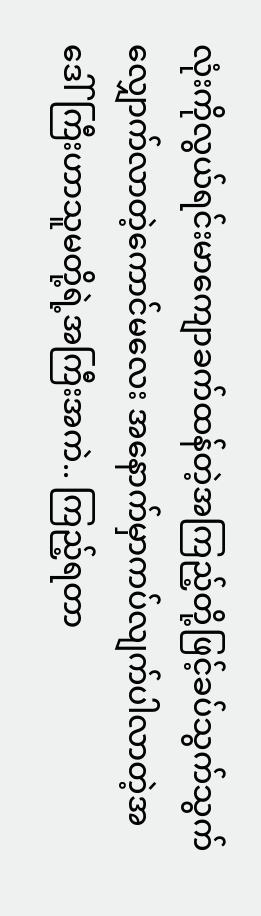လုံးကိုလွယ်ရင်းမာကျောခက်ထန်တဲ့အကြည့်တို့ဖြင့်ခပ်သွက်သွက်လျှောက်လာတဲ့ကောင်မလေး အနောက်မှာကပ်လျက်ပါလာတဲ့အဒေါ်ကြီးဟာသူမတို့ရဲ့အကြီးအကဲ.. ကြည့်ရတာ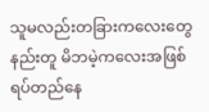သူမလည်းတခြားကလေးတွေနည်းတူ မိဘမဲ့ကလေးအဖြစ်ရပ်တည်နေ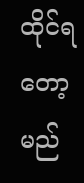ထိုင်ရတော့မည်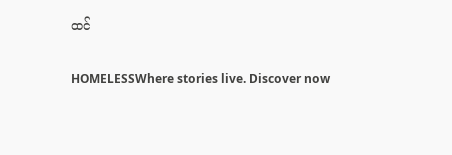ထင်

HOMELESSWhere stories live. Discover now